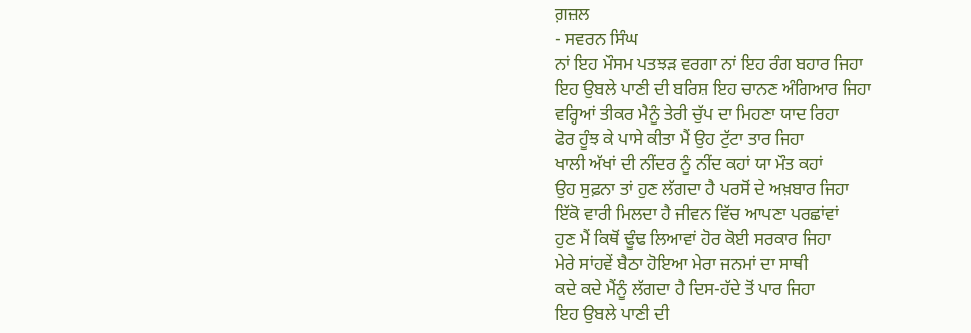ਗ਼ਜ਼ਲ
- ਸਵਰਨ ਸਿੰਘ
ਨਾਂ ਇਹ ਮੌਸਮ ਪਤਝੜ ਵਰਗਾ ਨਾਂ ਇਹ ਰੰਗ ਬਹਾਰ ਜਿਹਾ
ਇਹ ਉਬਲੇ ਪਾਣੀ ਦੀ ਬਰਿਸ਼ ਇਹ ਚਾਨਣ ਅੰਗਿਆਰ ਜਿਹਾ
ਵਰ੍ਹਿਆਂ ਤੀਕਰ ਮੈਨੂੰ ਤੇਰੀ ਚੁੱਪ ਦਾ ਮਿਹਣਾ ਯਾਦ ਰਿਹਾ
ਫੋਰ ਹੂੰਝ ਕੇ ਪਾਸੇ ਕੀਤਾ ਮੈਂ ਉਹ ਟੁੱਟਾ ਤਾਰ ਜਿਹਾ
ਖਾਲੀ ਅੱਖਾਂ ਦੀ ਨੀਂਦਰ ਨੂੰ ਨੀਂਦ ਕਹਾਂ ਯਾ ਮੌਤ ਕਹਾਂ
ਉਹ ਸੁਫ਼ਨਾ ਤਾਂ ਹੁਣ ਲੱਗਦਾ ਹੈ ਪਰਸੋਂ ਦੇ ਅਖ਼ਬਾਰ ਜਿਹਾ
ਇੱਕੋ ਵਾਰੀ ਮਿਲਦਾ ਹੈ ਜੀਵਨ ਵਿੱਚ ਆਪਣਾ ਪਰਛਾਂਵਾਂ
ਹੁਣ ਮੈਂ ਕਿਥੋਂ ਢੂੰਢ ਲਿਆਵਾਂ ਹੋਰ ਕੋਈ ਸਰਕਾਰ ਜਿਹਾ
ਮੇਰੇ ਸਾਂਹਵੇਂ ਬੈਠਾ ਹੋਇਆ ਮੇਰਾ ਜਨਮਾਂ ਦਾ ਸਾਥੀ
ਕਦੇ ਕਦੇ ਮੈਂਨੂੰ ਲੱਗਦਾ ਹੈ ਦਿਸ-ਹੱਦੇ ਤੋਂ ਪਾਰ ਜਿਹਾ
ਇਹ ਉਬਲੇ ਪਾਣੀ ਦੀ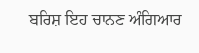ਬਰਿਸ਼ ਇਹ ਚਾਨਣ ਅੰਗਿਆਰ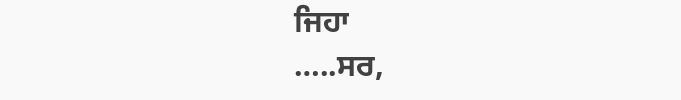ਜਿਹਾ
…..ਸਰ,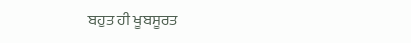ਬਹੁਤ ਹੀ ਖੂਬਸੂਰਤ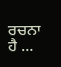ਰਚਨਾ ਹੈ …